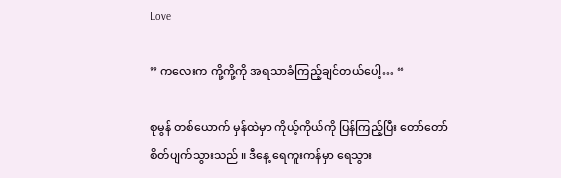Love

” ကလေးက ကို့ကို့ကို အရသာခံကြည့်ချင်တယ်ပေါ့… “

စုမွန် တစ်ယောက် မှန်ထဲမှာ ကိုယ့်ကိုယ်ကို ပြန်ကြည့်ပြီး တော်တော်စိတ်ပျက်သွားသည် ။ ဒီနေ့ ရေကူးကန်မှာ ရေသွား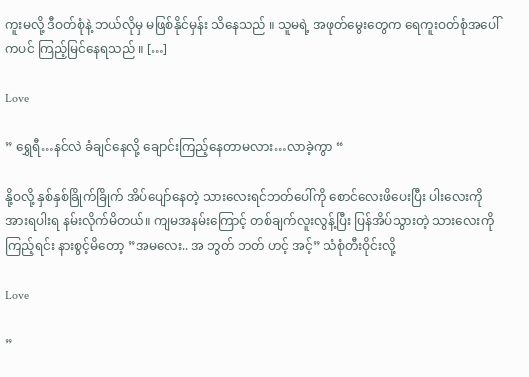ကူးမလို့ ဒီဝတ်စုံနဲ့ ဘယ်လိုမှ မဖြစ်နိုင်မှန်း သိနေသည် ။ သူမရဲ့ အဖုတ်မွေးတွေက ရေကူးဝတ်စုံအပေါ်ကပင် ကြည့်မြင်နေရသည် ။ […]

Love

” ရွှေရီ…နင်လဲ ခံချင်နေလို့ ချောင်းကြည့်နေတာမလား…လာခဲ့ကွာ “

နို့ဝလို့ နှစ်နှစ်ခြိုက်ခြိုက် အိပ်ပျော်နေတဲ့ သားလေးရင်ဘတ်ပေါ်ကို စောင်လေးဖိပေးပြီး ပါးလေးကို အားရပါးရ နမ်းလိုက်မိတယ်။ ကျမအနမ်းကြောင့် တစ်ချက်လူးလွန့်ပြီး ပြန်အိပ်သွားတဲ့ သားလေးကိုကြည့်ရင်း နားစွင့်မိတော့ ”အမလေး.. အ ဘွတ် ဘတ် ဟင့် အင့်” သံစုံတီးဝိုင်းလို့

Love

”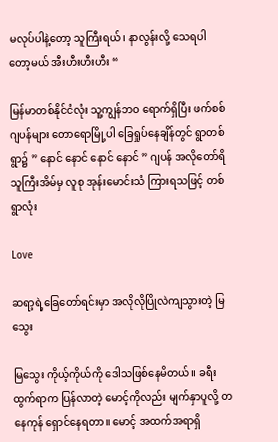မလုပ်ပါနဲ့တော့ သူကြီးရယ်၊ နာလွန်းလို့ သေရပါတော့မယ် အီးဟီးဟီးဟီး “

မြန်မာတစ်နိုင်ငံလုံး သူ့ကျွန်ဘဝ ရောက်ရှိပြီး ဖက်စစ်ဂျပန်များ တောရောမြို့ပါ ခြေရှုပ်နေချိန်တွင် ရွာတစ်ရွာ၌ ” နောင် နောင် နောင် နောင် ” ဂျပန် အလိုတော်ရိ သူကြီးအိမ်မှ လူစု အုန်းမောင်းသံ ကြားရသဖြင့် တစ်ရွာလုံး

Love

ဆရာ့ရဲ့ခြေတော်ရင်းမှာ အလိုလိုပြိုလဲကျသွားတဲ့ မြသွေး

မြသွေး ကိုယ့်ကိုယ်ကို ဒေါသဖြစ်နေမိတယ်။ ခရီးထွက်ရာက ပြန်လာတဲ့ မောင့်ကိုလည်း မျက်နှာပူလို့ တနေကုန် ရှောင်နေရတာ။ မောင့် အထက်အရာရှိ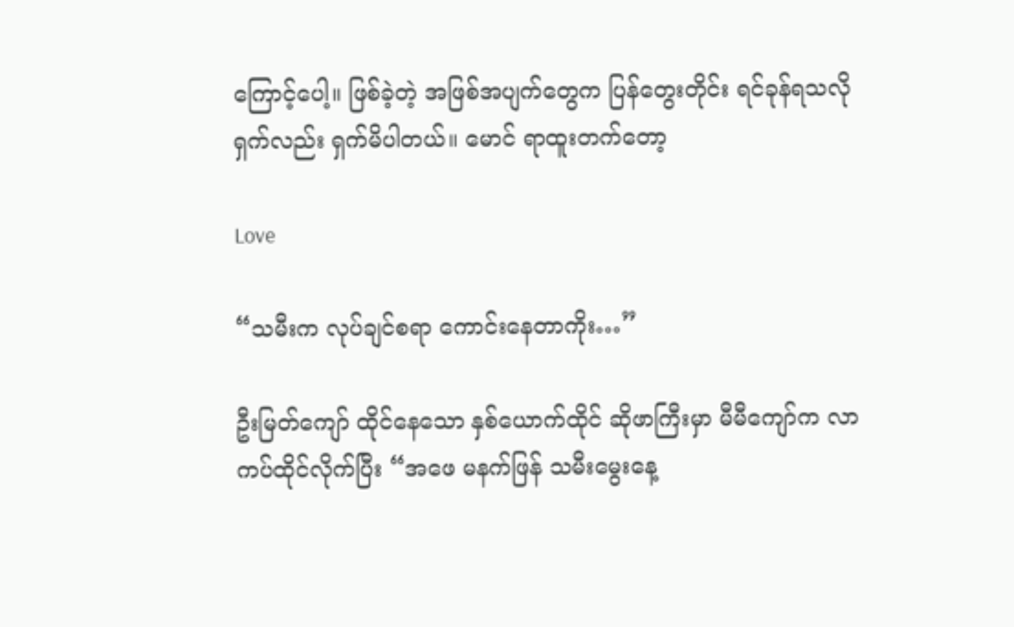ကြောင့်ပေါ့။ ဖြစ်ခဲ့တဲ့ အဖြစ်အပျက်တွေက ပြန်တွေးတိုင်း ရင်ခုန်ရသလို ရှက်လည်း ရှက်မိပါတယ်။ မောင် ရာထူးတက်တော့

Love

“သမီးက လုပ်ချင်စရာ ကောင်းနေတာကိုး…”

ဦးမြတ်ကျော် ထိုင်နေသော နှစ်ယောက်ထိုင် ဆိုဖာကြီးမှာ မီမီကျော်က လာကပ်ထိုင်လိုက်ပြီး “အဖေ မနက်ဖြန် သမီးမွေးနေ့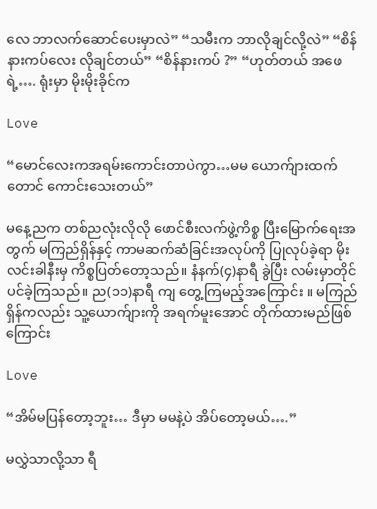လေ ဘာလက်ဆောင်ပေးမှာလဲ” “သမီးက ဘာလိုချင်လို့လဲ” “စိန်နားကပ်လေး လိုချင်တယ်” “စိန်နားကပ် ?” “ဟုတ်တယ် အဖေရဲ့…. ရုံးမှာ မိုးမိုးခိုင်က

Love

“မောင်လေးကအရမ်းကောင်းတာပဲကွာ…မမ ယောက်ျားထက်တောင် ကောင်းသေးတယ်”

မနေ့ညက တစ်ညလုံးလိုလို ဖောင်စီးလက်ဖွဲ့ကိစ္စ ပြီးမြောက်ရေးအတွက် မကြည်ရှိန်နှင့် ကာမဆက်ဆံခြင်းအလုပ်ကို ပြုလုပ်ခဲ့ရာ မိုးလင်းခါနီးမှ ကိစ္စပြတ်တော့သည်။ နံနက်(၄)နာရီ ခွဲပြီး လမ်းမှာတိုင်ပင်ခဲ့ကြသည်။ ည(၁၁)နာရီ ကျ တွေ့ကြမည့်အကြောင်း ။ မကြည်ရှိန်ကလည်း သူ့ယောက်ျားကို အရက်မူးအောင် တိုက်ထားမည်ဖြစ်ကြောင်း

Love

“အိမ်မပြန်တော့ဘူး… ဒီမှာ မမနဲ့ပဲ အိပ်တော့မယ်….”

မလွှဲသာလို့သာ ရီ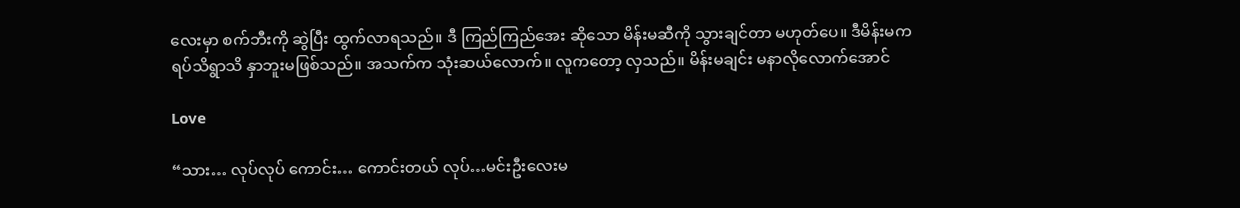လေးမှာ စက်ဘီးကို ဆွဲပြီး ထွက်လာရသည်။ ဒီ ကြည်ကြည်အေး ဆိုသော မိန်းမဆီကို သွားချင်တာ မဟုတ်ပေ။ ဒီမိန်းမက ရပ်သိရွာသိ နှာဘူးမဖြစ်သည်။ အသက်က သုံးဆယ်လောက်။ လူကတော့ လှသည်။ မိန်းမချင်း မနာလိုလောက်အောင်

Love

“သား… လုပ်လုပ် ကောင်း… ကောင်းတယ် လုပ်…မင်းဦးလေးမ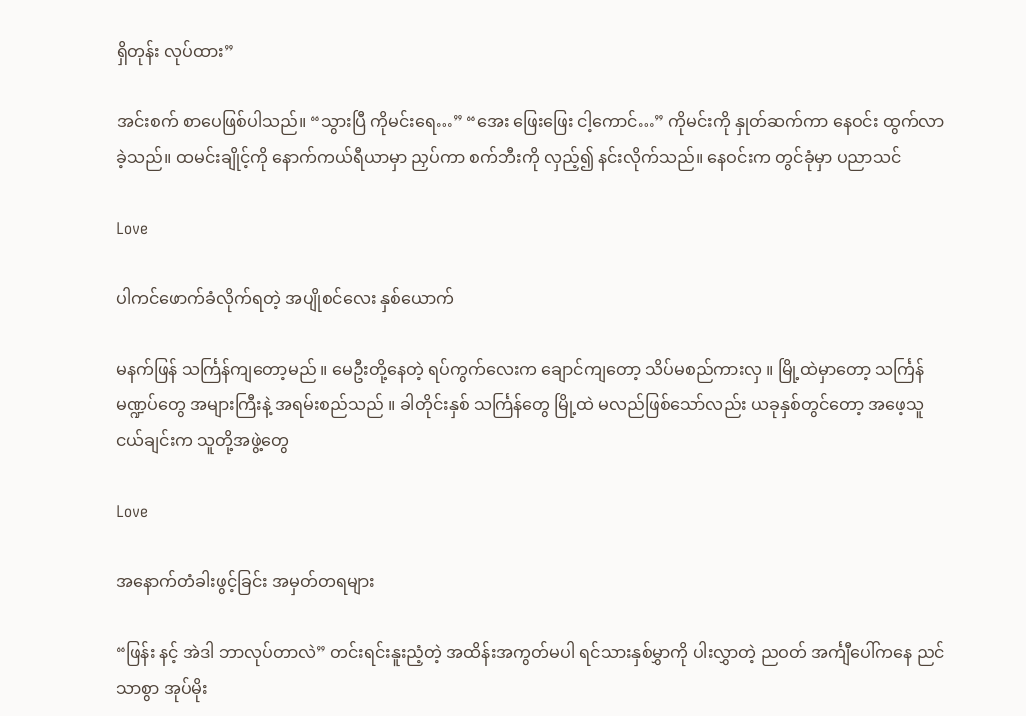ရှိတုန်း လုပ်ထား”

အင်းစက် စာပေဖြစ်ပါသည်။ “သွားပြီ ကိုမင်းရေ…” “အေး ဖြေးဖြေး ငါ့ကောင်…” ကိုမင်းကို နှုတ်ဆက်ကာ နေဝင်း ထွက်လာခဲ့သည်။ ထမင်းချိုင့်ကို နောက်ကယ်ရီယာမှာ ညှပ်ကာ စက်ဘီးကို လှည့်၍ နင်းလိုက်သည်။ နေဝင်းက တွင်ခုံမှာ ပညာသင်

Love

ပါကင်ဖောက်ခံလိုက်ရတဲ့ အပျိုစင်လေး နှစ်ယောက်

မနက်ဖြန် သင်္ကြန်ကျတော့မည် ။ မေဦးတို့နေတဲ့ ရပ်ကွက်လေးက ချောင်ကျတော့ သိပ်မစည်ကားလှ ။ မြို့ထဲမှာတော့ သင်္ကြန်မဏ္ဍပ်တွေ အများကြီးနဲ့ အရမ်းစည်သည် ။ ခါတိုင်းနှစ် သင်္ကြန်တွေ မြို့ထဲ မလည်ဖြစ်သော်လည်း ယခုနှစ်တွင်တော့ အဖေ့သူငယ်ချင်းက သူတို့အဖွဲ့တွေ

Love

အနောက်တံခါးဖွင့်ခြင်း အမှတ်တရများ

“ဖြန်း နင့် အဲဒါ ဘာလုပ်တာလဲ” တင်းရင်းနူးညံ့တဲ့ အထိန်းအကွတ်မပါ ရင်သားနှစ်မွှာကို ပါးလွှာတဲ့ ညဝတ် အင်္ကျီပေါ်ကနေ ညင်သာစွာ အုပ်မိုး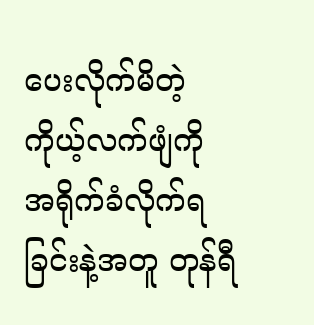ပေးလိုက်မိတဲ့ ကိုယ့်လက်ဖျံကို အရိုက်ခံလိုက်ရခြင်းနဲ့အတူ တုန်ရီ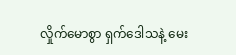လှိုက်မောစွာ ရှက်ဒေါသနဲ့ မေး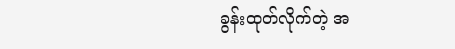ခွန်းထုတ်လိုက်တဲ့ အ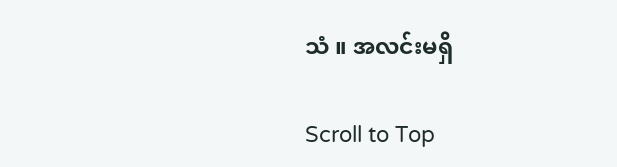သံ ။ အလင်းမရှိ

Scroll to Top